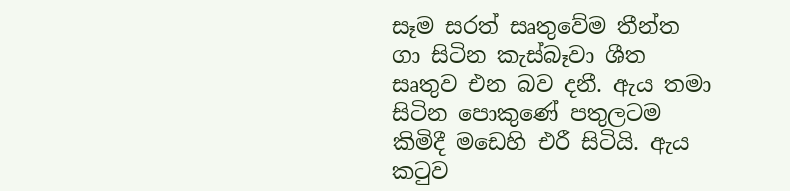සෑම සරත් සෘතුවේම තීන්ත ගා සිටින කැස්බෑවා ශීත සෘතුව එන බව දනී. ඇය තමා සිටින පොකුණේ පතුලටම කිමිදී මඩෙහි එරී සිටියි. ඇය කටුව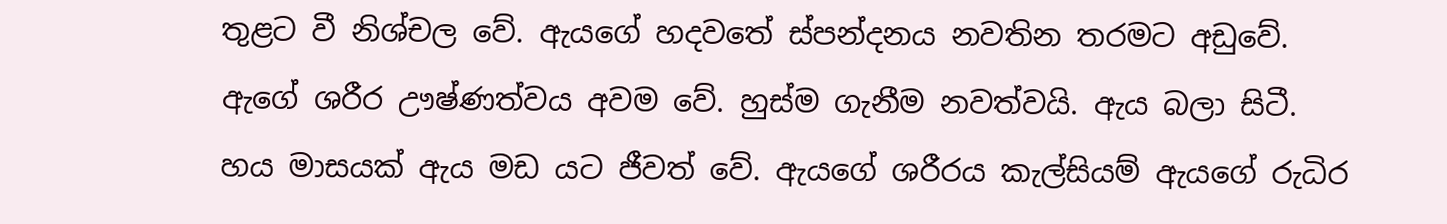තුළට වී නිශ්චල වේ. ඇයගේ හදවතේ ස්පන්දනය නවතින තරමට අඩුවේ. ඇගේ ශරීර ඌෂ්ණත්වය අවම වේ. හුස්ම ගැනීම නවත්වයි. ඇය බලා සිටී. හය මාසයක් ඇය මඩ යට ජීවත් වේ. ඇයගේ ශරීරය කැල්සියම් ඇයගේ රුධිර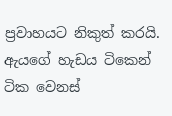ප්‍රවාහයට නිකුත් කරයි. ඇයගේ හැඩය ටිකෙන් ටික වෙනස්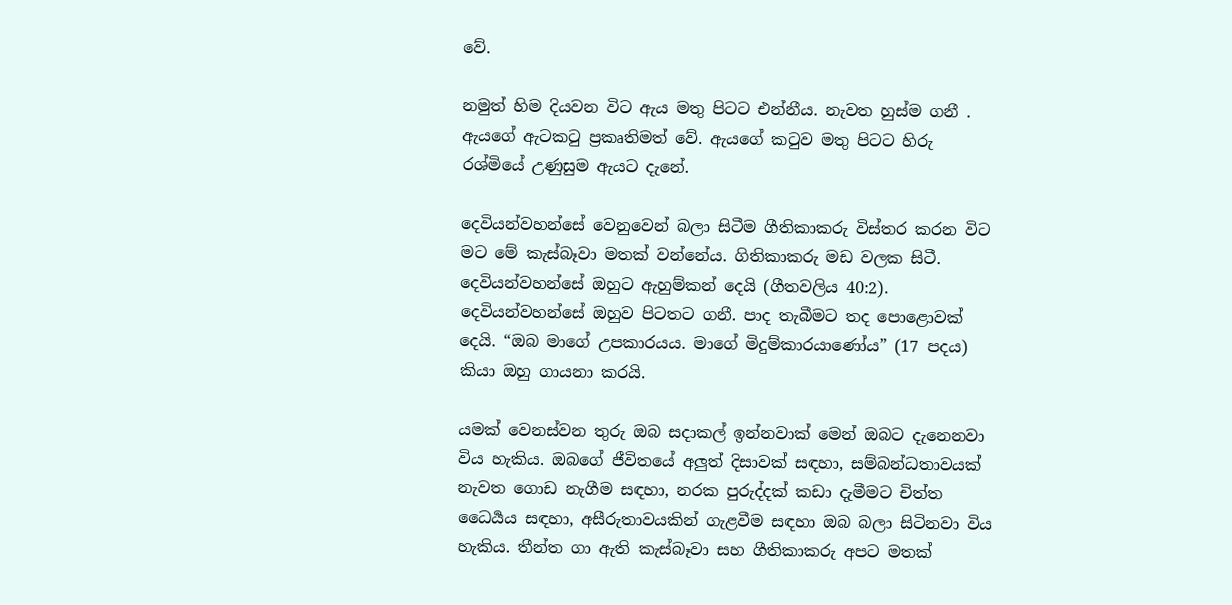වේ.

නමුත් හිම දියවන විට ඇය මතු පිටට එන්නීය. නැවත හුස්ම ගනී . ඇයගේ ඇටකටු ප්‍රකෘතිමත් වේ. ඇයගේ කටුව මතු පිටට හිරු රශ්මියේ උණුසුම ඇයට දැනේ.

දෙවියන්වහන්සේ වෙනුවෙන් බලා සිටීම ගීතිකාකරු විස්තර කරන විට මට මේ කැස්බෑවා මතක් වන්නේය. ගිතිකාකරු මඩ වලක සිටී. දෙවියන්වහන්සේ ඔහුට ඇහුම්කන් දෙයි (ගීතවලිය 40:2). දෙවියන්වහන්සේ ඔහුව පිටතට ගනී. පාද තැබීමට තද පොළොවක් දෙයි. “ඔබ මාගේ උපකාරයය. මාගේ මිදුම්කාරයාණෝය” (17 පදය) කියා ඔහු ගායනා කරයි.

යමක් වෙනස්වන තුරු ඔබ සදාකල් ඉන්නවාක් මෙන් ඔබට දැනෙනවා විය හැකිය. ඔබගේ ජීවිතයේ අලුත් දිසාවක් සඳහා, සම්බන්ධතාවයක් නැවත ගොඩ නැගීම සඳහා, නරක පුරුද්දක් කඩා දැමීමට චිත්ත ධෛර්‍යය සඳහා, අසීරුතාවයකින් ගැළවීම සඳහා ඔබ බලා සිටිනවා විය හැකිය. තීන්ත ගා ඇති කැස්බෑවා සහ ගීතිකාකරු අපට මතක්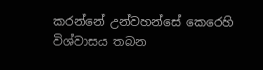කරන්නේ උන්වහන්සේ කෙරෙහි විශ්වාසය තබන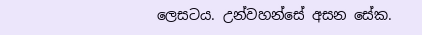ලෙසටය. උන්වහන්සේ අසන සේක.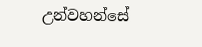උන්වහන්සේ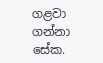ගළවා ගන්නා සේක.